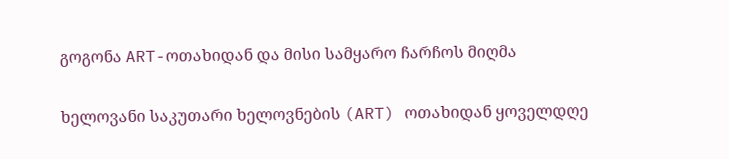გოგონა ART-ოთახიდან და მისი სამყარო ჩარჩოს მიღმა

ხელოვანი საკუთარი ხელოვნების (ART) ოთახიდან ყოველდღე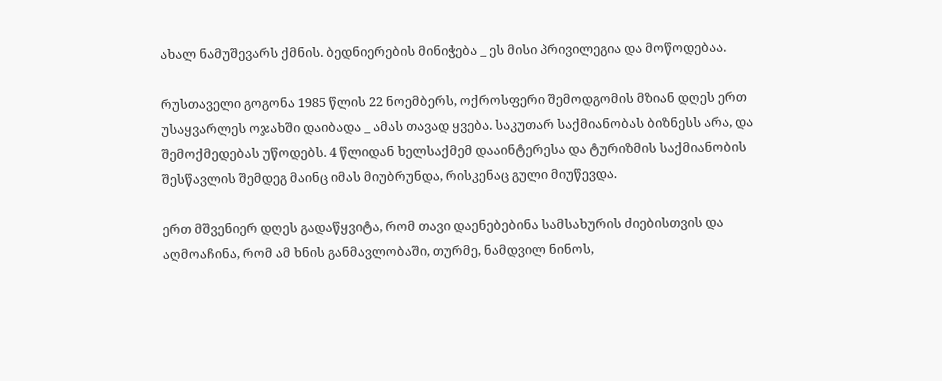ახალ ნამუშევარს ქმნის. ბედნიერების მინიჭება _ ეს მისი პრივილეგია და მოწოდებაა.

რუსთაველი გოგონა 1985 წლის 22 ნოემბერს, ოქროსფერი შემოდგომის მზიან დღეს ერთ უსაყვარლეს ოჯახში დაიბადა _ ამას თავად ყვება. საკუთარ საქმიანობას ბიზნესს არა, და შემოქმედებას უწოდებს. 4 წლიდან ხელსაქმემ დააინტერესა და ტურიზმის საქმიანობის შესწავლის შემდეგ მაინც იმას მიუბრუნდა, რისკენაც გული მიუწევდა.

ერთ მშვენიერ დღეს გადაწყვიტა, რომ თავი დაენებებინა სამსახურის ძიებისთვის და აღმოაჩინა, რომ ამ ხნის განმავლობაში, თურმე, ნამდვილ ნინოს,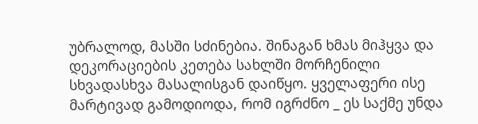უბრალოდ, მასში სძინებია. შინაგან ხმას მიჰყვა და დეკორაციების კეთება სახლში მორჩენილი სხვადასხვა მასალისგან დაიწყო. ყველაფერი ისე მარტივად გამოდიოდა, რომ იგრძნო _ ეს საქმე უნდა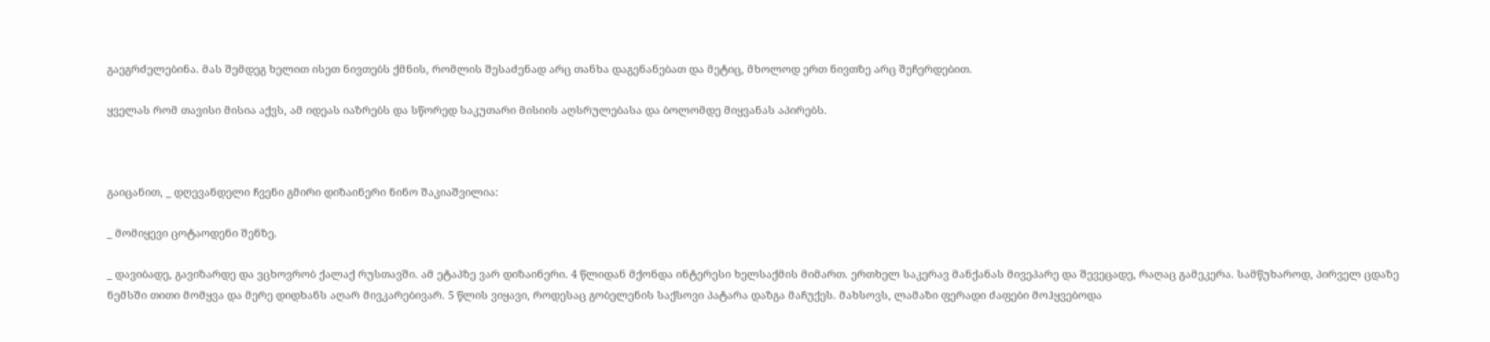გაეგრძელებინა. მას შემდეგ ხელით ისეთ ნივთებს ქმნის, რომლის შესაძენად არც თანხა დაგენანებათ და მეტიც, მხოლოდ ერთ ნივთზე არც შეჩერდებით.

ყველას რომ თავისი მისია აქვს, ამ იდეას იაზრებს და სწორედ საკუთარი მისიის აღსრულებასა და ბოლომდე მიყვანას აპირებს.



გაიცანით, _ დღევანდელი ჩვენი გმირი დიზაინერი ნინო შაკიაშვილია:

_ მომიყევი ცოტაოდენი შენზე.

_ დავიბადე, გავიზარდე და ვცხოვრობ ქალაქ რუსთავში. ამ ეტაპზე ვარ დიზაინერი. 4 წლიდან მქონდა ინტერესი ხელსაქმის მიმართ. ერთხელ საკერავ მანქანას მივეპარე და შევეცადე, რაღაც გამეკერა. სამწუხაროდ, პირველ ცდაზე ნემსში თითი მომყვა და მერე დიდხანს აღარ მივკარებივარ. 5 წლის ვიყავი, როდესაც გობელენის საქსოვი პატარა დაზგა მაჩუქეს. მახსოვს, ლამაზი ფერადი ძაფები მოჰყვებოდა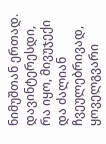ნიმუშთან ერთად. დავინტერესდი, რა იყო, მივუჯექი და ძალიან ჩვეულებრივად, ყოველგვარი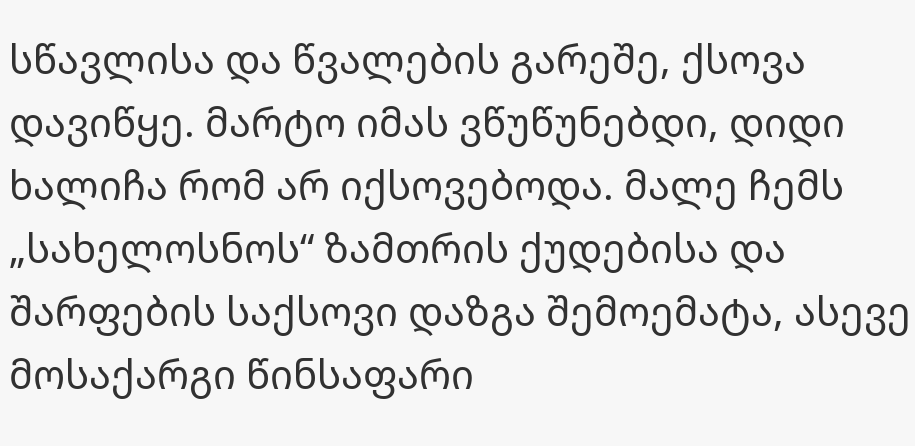სწავლისა და წვალების გარეშე, ქსოვა დავიწყე. მარტო იმას ვწუწუნებდი, დიდი ხალიჩა რომ არ იქსოვებოდა. მალე ჩემს „სახელოსნოს“ ზამთრის ქუდებისა და შარფების საქსოვი დაზგა შემოემატა, ასევე მოსაქარგი წინსაფარი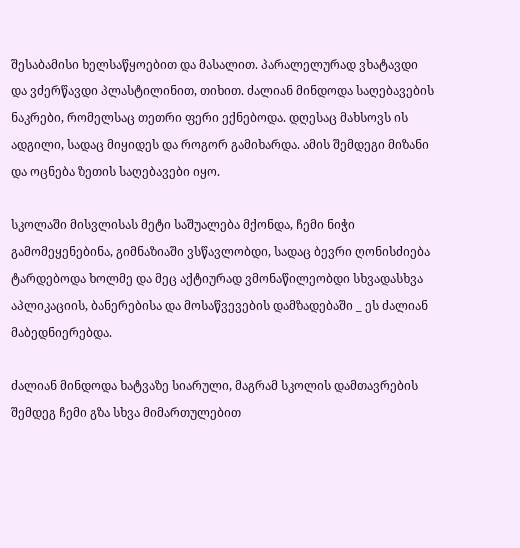შესაბამისი ხელსაწყოებით და მასალით. პარალელურად ვხატავდი და ვძერწავდი პლასტილინით, თიხით. ძალიან მინდოდა საღებავების ნაკრები, რომელსაც თეთრი ფერი ექნებოდა. დღესაც მახსოვს ის ადგილი, სადაც მიყიდეს და როგორ გამიხარდა. ამის შემდეგი მიზანი და ოცნება ზეთის საღებავები იყო.

სკოლაში მისვლისას მეტი საშუალება მქონდა, ჩემი ნიჭი გამომეყენებინა, გიმნაზიაში ვსწავლობდი, სადაც ბევრი ღონისძიება ტარდებოდა ხოლმე და მეც აქტიურად ვმონაწილეობდი სხვადასხვა აპლიკაციის, ბანერებისა და მოსაწვევების დამზადებაში _ ეს ძალიან მაბედნიერებდა.

ძალიან მინდოდა ხატვაზე სიარული, მაგრამ სკოლის დამთავრების შემდეგ ჩემი გზა სხვა მიმართულებით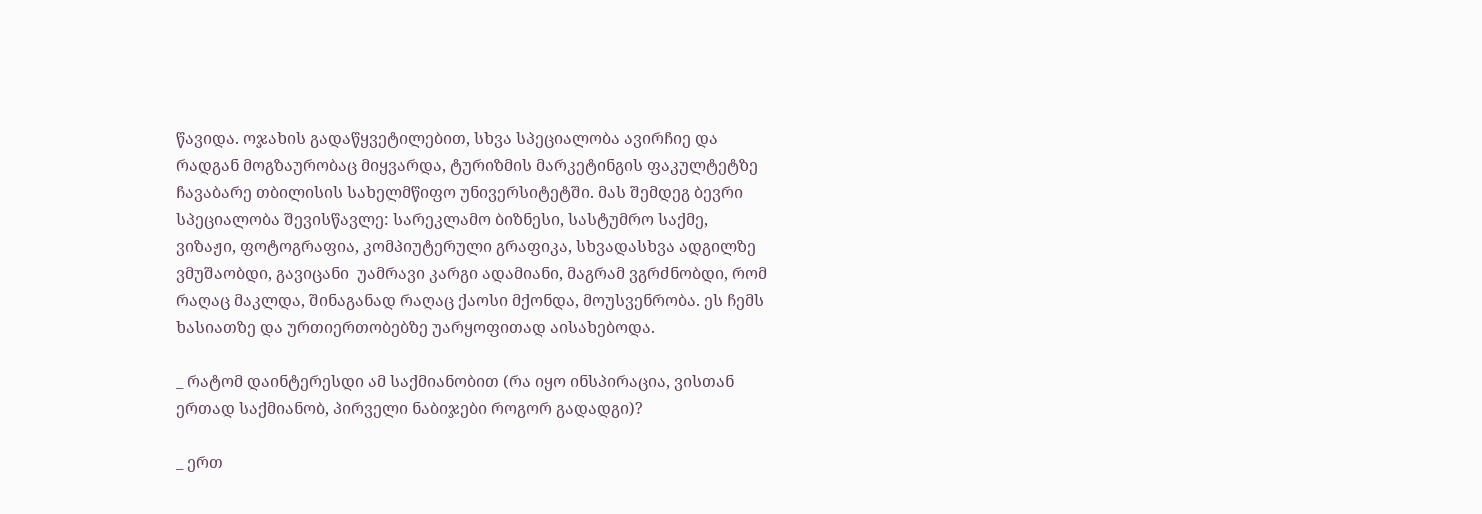წავიდა. ოჯახის გადაწყვეტილებით, სხვა სპეციალობა ავირჩიე და რადგან მოგზაურობაც მიყვარდა, ტურიზმის მარკეტინგის ფაკულტეტზე ჩავაბარე თბილისის სახელმწიფო უნივერსიტეტში. მას შემდეგ ბევრი სპეციალობა შევისწავლე: სარეკლამო ბიზნესი, სასტუმრო საქმე, ვიზაჟი, ფოტოგრაფია, კომპიუტერული გრაფიკა, სხვადასხვა ადგილზე ვმუშაობდი, გავიცანი  უამრავი კარგი ადამიანი, მაგრამ ვგრძნობდი, რომ რაღაც მაკლდა, შინაგანად რაღაც ქაოსი მქონდა, მოუსვენრობა. ეს ჩემს ხასიათზე და ურთიერთობებზე უარყოფითად აისახებოდა.

_ რატომ დაინტერესდი ამ საქმიანობით (რა იყო ინსპირაცია, ვისთან ერთად საქმიანობ, პირველი ნაბიჯები როგორ გადადგი)?

_ ერთ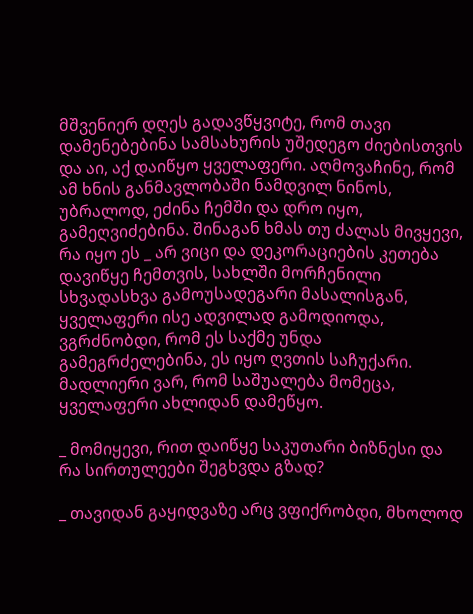მშვენიერ დღეს გადავწყვიტე, რომ თავი დამენებებინა სამსახურის უშედეგო ძიებისთვის და აი, აქ დაიწყო ყველაფერი. აღმოვაჩინე, რომ ამ ხნის განმავლობაში ნამდვილ ნინოს, უბრალოდ, ეძინა ჩემში და დრო იყო, გამეღვიძებინა. შინაგან ხმას თუ ძალას მივყევი, რა იყო ეს _ არ ვიცი და დეკორაციების კეთება დავიწყე ჩემთვის, სახლში მორჩენილი სხვადასხვა გამოუსადეგარი მასალისგან, ყველაფერი ისე ადვილად გამოდიოდა, ვგრძნობდი, რომ ეს საქმე უნდა გამეგრძელებინა, ეს იყო ღვთის საჩუქარი. მადლიერი ვარ, რომ საშუალება მომეცა, ყველაფერი ახლიდან დამეწყო.

_ მომიყევი, რით დაიწყე საკუთარი ბიზნესი და რა სირთულეები შეგხვდა გზად?

_ თავიდან გაყიდვაზე არც ვფიქრობდი, მხოლოდ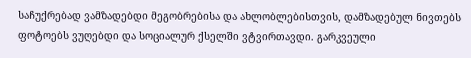საჩუქრებად ვამზადებდი მეგობრებისა და ახლობლებისთვის, დამზადებულ ნივთებს ფოტოებს ვუღებდი და სოციალურ ქსელში ვტვირთავდი. გარკვეული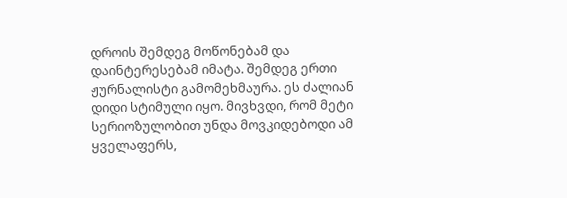დროის შემდეგ მოწონებამ და დაინტერესებამ იმატა. შემდეგ ერთი ჟურნალისტი გამომეხმაურა. ეს ძალიან დიდი სტიმული იყო. მივხვდი, რომ მეტი სერიოზულობით უნდა მოვკიდებოდი ამ ყველაფერს,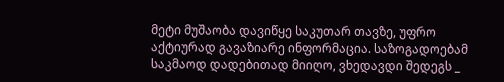მეტი მუშაობა დავიწყე საკუთარ თავზე, უფრო აქტიურად გავაზიარე ინფორმაცია. საზოგადოებამ საკმაოდ დადებითად მიიღო, ვხედავდი შედეგს _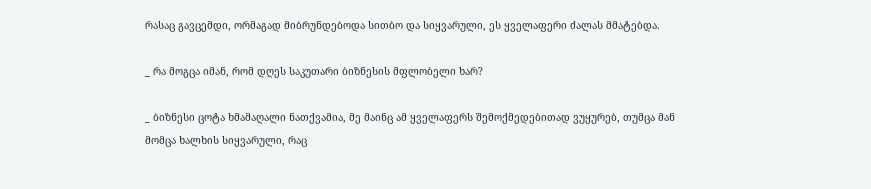რასაც გავცემდი, ორმაგად მიბრუნდებოდა სითბო და სიყვარული, ეს ყველაფერი ძალას მმატებდა.

_ რა მოგცა იმან, რომ დღეს საკუთარი ბიზნესის მფლობელი ხარ?

_ ბიზნესი ცოტა ხმამაღალი ნათქვამია, მე მაინც ამ ყველაფერს შემოქმედებითად ვუყურებ, თუმცა მან მომცა ხალხის სიყვარული, რაც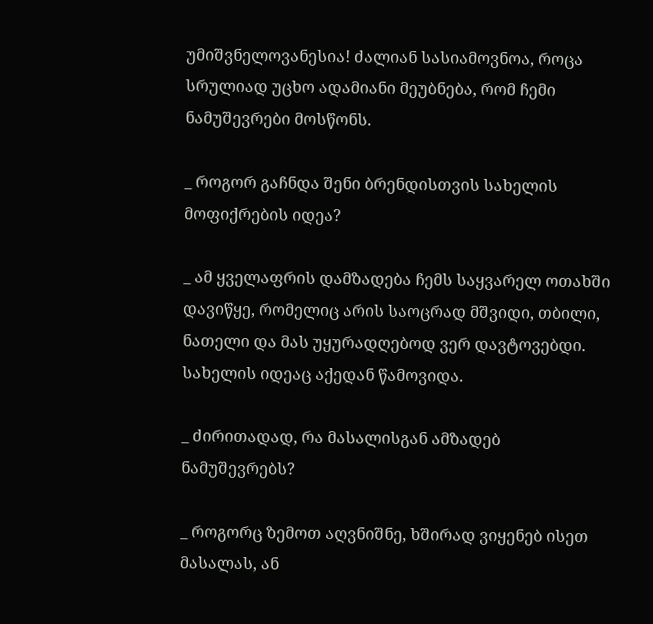უმიშვნელოვანესია! ძალიან სასიამოვნოა, როცა სრულიად უცხო ადამიანი მეუბნება, რომ ჩემი ნამუშევრები მოსწონს.

_ როგორ გაჩნდა შენი ბრენდისთვის სახელის მოფიქრების იდეა?

_ ამ ყველაფრის დამზადება ჩემს საყვარელ ოთახში დავიწყე, რომელიც არის საოცრად მშვიდი, თბილი, ნათელი და მას უყურადღებოდ ვერ დავტოვებდი. სახელის იდეაც აქედან წამოვიდა.

_ ძირითადად, რა მასალისგან ამზადებ ნამუშევრებს?

_ როგორც ზემოთ აღვნიშნე, ხშირად ვიყენებ ისეთ მასალას, ან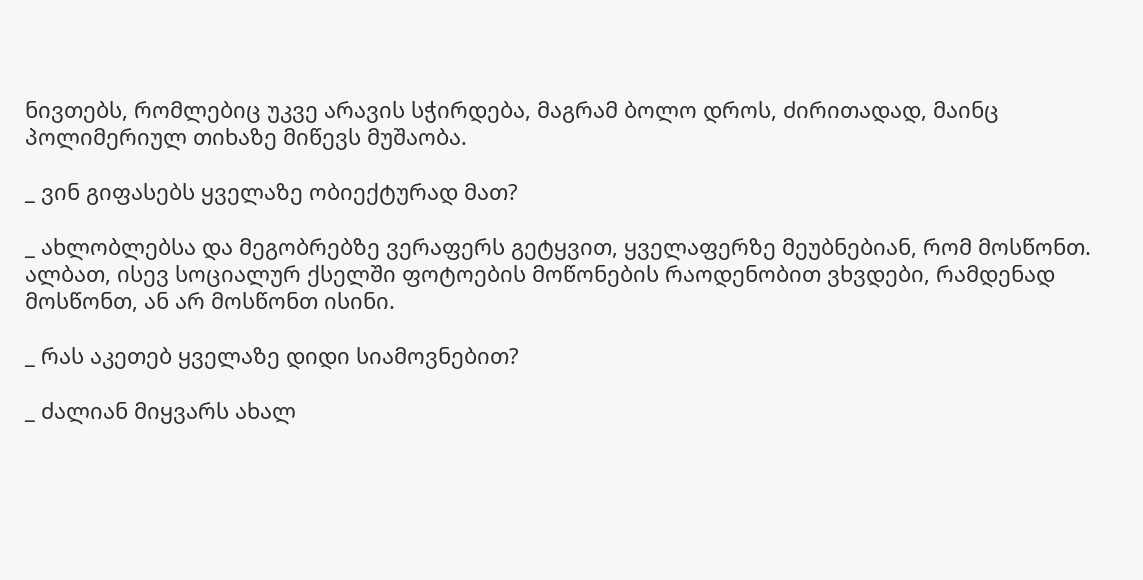ნივთებს, რომლებიც უკვე არავის სჭირდება, მაგრამ ბოლო დროს, ძირითადად, მაინც პოლიმერიულ თიხაზე მიწევს მუშაობა.

_ ვინ გიფასებს ყველაზე ობიექტურად მათ?

_ ახლობლებსა და მეგობრებზე ვერაფერს გეტყვით, ყველაფერზე მეუბნებიან, რომ მოსწონთ. ალბათ, ისევ სოციალურ ქსელში ფოტოების მოწონების რაოდენობით ვხვდები, რამდენად მოსწონთ, ან არ მოსწონთ ისინი.

_ რას აკეთებ ყველაზე დიდი სიამოვნებით?

_ ძალიან მიყვარს ახალ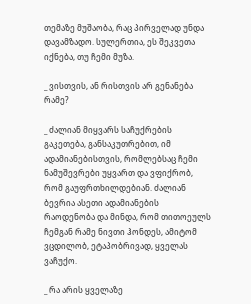თემაზე მუშაობა, რაც პირველად უნდა დავამზადო. სულერთია, ეს შეკვეთა იქნება, თუ ჩემი მუზა.

_ ვისთვის, ან რისთვის არ გენანება რამე?

_ ძალიან მიყვარს საჩუქრების გაკეთება, განსაკუთრებით, იმ ადამიანებისთვის, რომლებსაც ჩემი ნამუშევრები უყვართ და ვფიქრობ, რომ გაუფრთხილდებიან. ძალიან ბევრია ასეთი ადამიანების რაოდენობა და მინდა, რომ თითოეულს ჩემგან რამე ნივთი ჰონდეს, ამიტომ ვცდილობ, ეტაპობრივად, ყველას  ვაჩუქო.

_ რა არის ყველაზე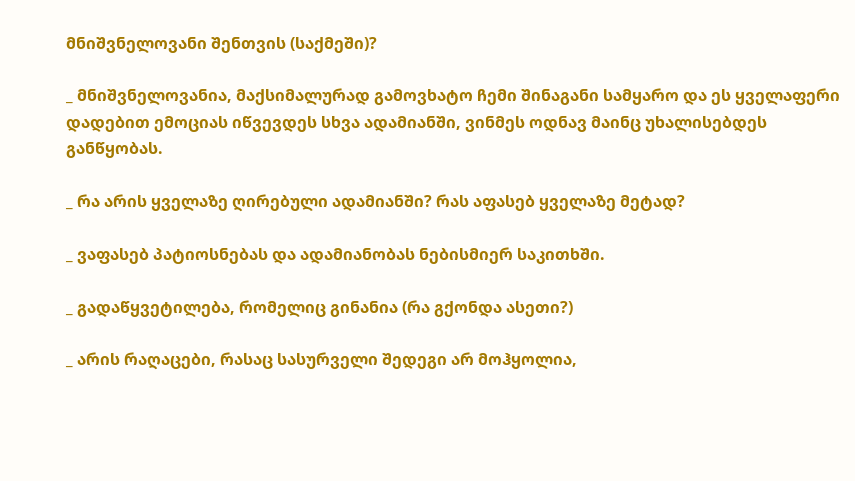მნიშვნელოვანი შენთვის (საქმეში)?

_ მნიშვნელოვანია, მაქსიმალურად გამოვხატო ჩემი შინაგანი სამყარო და ეს ყველაფერი დადებით ემოციას იწვევდეს სხვა ადამიანში, ვინმეს ოდნავ მაინც უხალისებდეს განწყობას.

_ რა არის ყველაზე ღირებული ადამიანში? რას აფასებ ყველაზე მეტად?

_ ვაფასებ პატიოსნებას და ადამიანობას ნებისმიერ საკითხში.

_ გადაწყვეტილება, რომელიც გინანია (რა გქონდა ასეთი?)

_ არის რაღაცები, რასაც სასურველი შედეგი არ მოჰყოლია,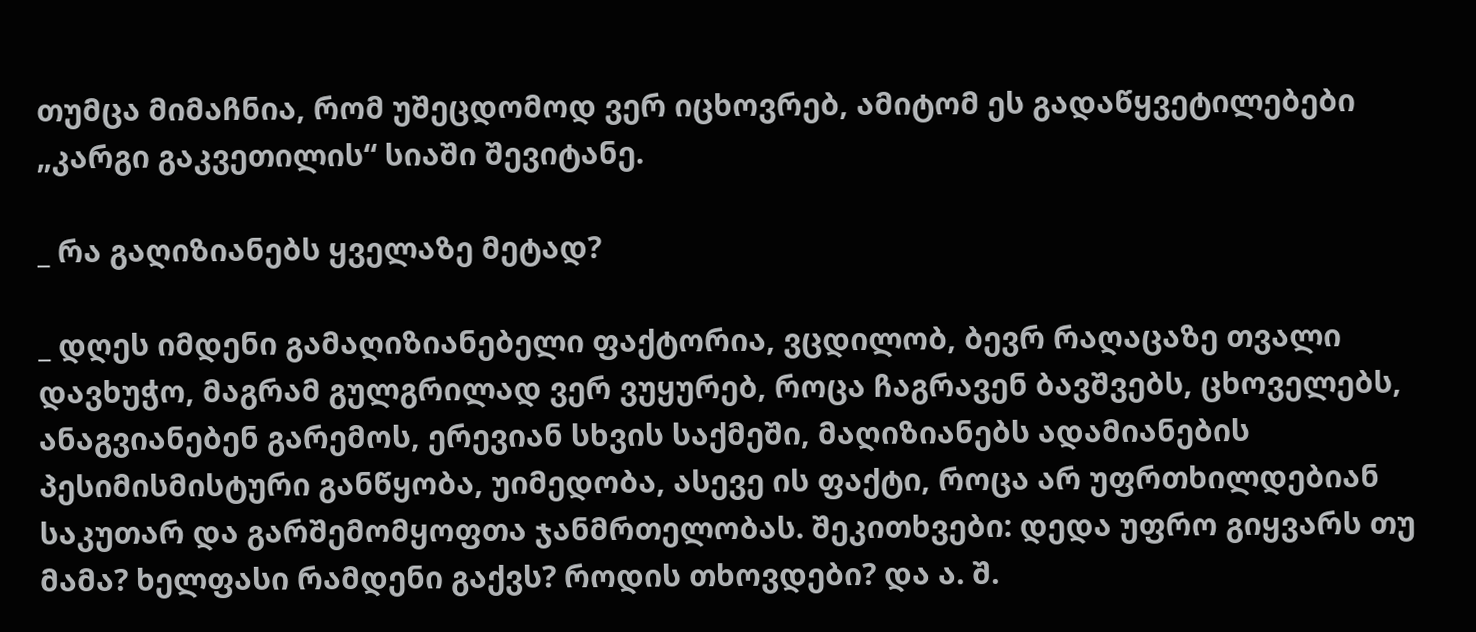თუმცა მიმაჩნია, რომ უშეცდომოდ ვერ იცხოვრებ, ამიტომ ეს გადაწყვეტილებები „კარგი გაკვეთილის“ სიაში შევიტანე.

_ რა გაღიზიანებს ყველაზე მეტად?

_ დღეს იმდენი გამაღიზიანებელი ფაქტორია, ვცდილობ, ბევრ რაღაცაზე თვალი დავხუჭო, მაგრამ გულგრილად ვერ ვუყურებ, როცა ჩაგრავენ ბავშვებს, ცხოველებს, ანაგვიანებენ გარემოს, ერევიან სხვის საქმეში, მაღიზიანებს ადამიანების პესიმისმისტური განწყობა, უიმედობა, ასევე ის ფაქტი, როცა არ უფრთხილდებიან საკუთარ და გარშემომყოფთა ჯანმრთელობას. შეკითხვები: დედა უფრო გიყვარს თუ მამა? ხელფასი რამდენი გაქვს? როდის თხოვდები? და ა. შ.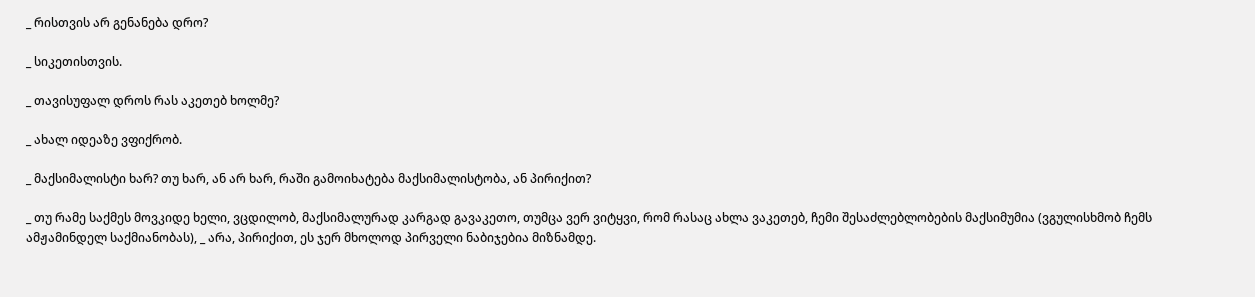_ რისთვის არ გენანება დრო?

_ სიკეთისთვის.

_ თავისუფალ დროს რას აკეთებ ხოლმე?

_ ახალ იდეაზე ვფიქრობ.

_ მაქსიმალისტი ხარ? თუ ხარ, ან არ ხარ, რაში გამოიხატება მაქსიმალისტობა, ან პირიქით?

_ თუ რამე საქმეს მოვკიდე ხელი, ვცდილობ, მაქსიმალურად კარგად გავაკეთო, თუმცა ვერ ვიტყვი, რომ რასაც ახლა ვაკეთებ, ჩემი შესაძლებლობების მაქსიმუმია (ვგულისხმობ ჩემს ამჟამინდელ საქმიანობას), _ არა, პირიქით, ეს ჯერ მხოლოდ პირველი ნაბიჯებია მიზნამდე.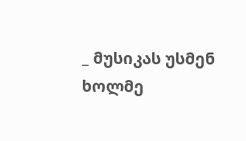_ მუსიკას უსმენ ხოლმე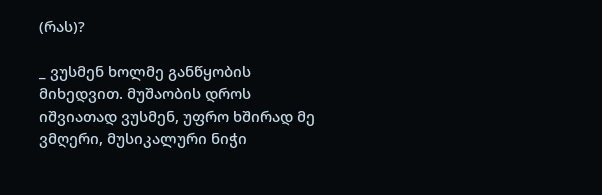(რას)?

_ ვუსმენ ხოლმე განწყობის მიხედვით. მუშაობის დროს იშვიათად ვუსმენ, უფრო ხშირად მე ვმღერი, მუსიკალური ნიჭი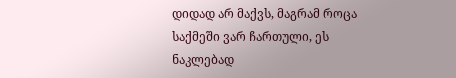დიდად არ მაქვს, მაგრამ როცა საქმეში ვარ ჩართული, ეს ნაკლებად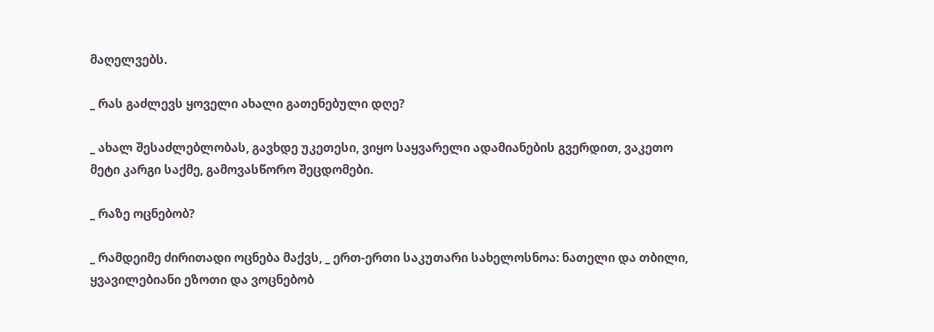მაღელვებს.

_ რას გაძლევს ყოველი ახალი გათენებული დღე?

_ ახალ შესაძლებლობას, გავხდე უკეთესი, ვიყო საყვარელი ადამიანების გვერდით, ვაკეთო მეტი კარგი საქმე, გამოვასწორო შეცდომები.

_ რაზე ოცნებობ?

_ რამდეიმე ძირითადი ოცნება მაქვს, _ ერთ-ერთი საკუთარი სახელოსნოა: ნათელი და თბილი, ყვავილებიანი ეზოთი და ვოცნებობ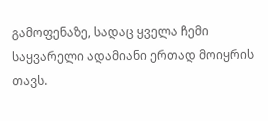გამოფენაზე, სადაც ყველა ჩემი საყვარელი ადამიანი ერთად მოიყრის თავს.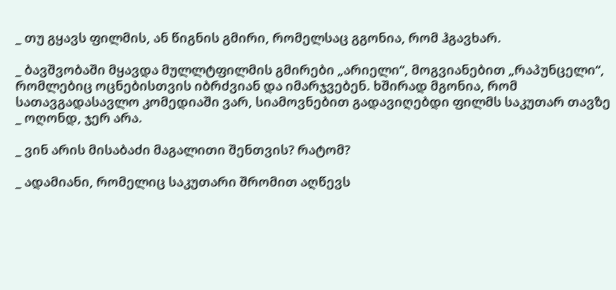_ თუ გყავს ფილმის, ან წიგნის გმირი, რომელსაც გგონია, რომ ჰგავხარ.

_ ბავშვობაში მყავდა მულლტფილმის გმირები „არიელი“, მოგვიანებით „რაპუნცელი“, რომლებიც ოცნებისთვის იბრძვიან და იმარჯვებენ. ხშირად მგონია, რომ სათავგადასავლო კომედიაში ვარ, სიამოვნებით გადავიღებდი ფილმს საკუთარ თავზე _ ოღონდ, ჯერ არა.

_ ვინ არის მისაბაძი მაგალითი შენთვის? რატომ?

_ ადამიანი, რომელიც საკუთარი შრომით აღწევს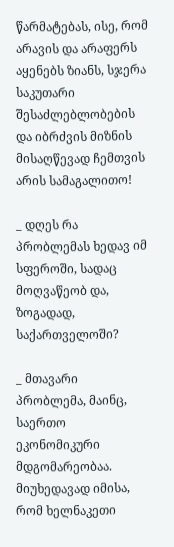წარმატებას, ისე, რომ არავის და არაფერს აყენებს ზიანს, სჯერა საკუთარი შესაძლებლობების და იბრძვის მიზნის მისაღწევად ჩემთვის არის სამაგალითო!

_ დღეს რა პრობლემას ხედავ იმ სფეროში, სადაც მოღვაწეობ და, ზოგადად, საქართველოში?

_ მთავარი პრობლემა, მაინც, საერთო ეკონომიკური მდგომარეობაა. მიუხედავად იმისა, რომ ხელნაკეთი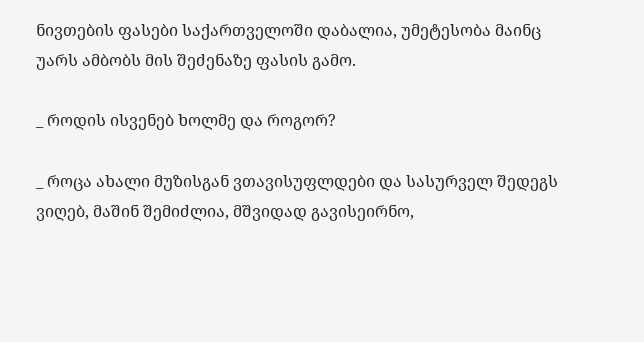ნივთების ფასები საქართველოში დაბალია, უმეტესობა მაინც უარს ამბობს მის შეძენაზე ფასის გამო.

_ როდის ისვენებ ხოლმე და როგორ?

_ როცა ახალი მუზისგან ვთავისუფლდები და სასურველ შედეგს ვიღებ, მაშინ შემიძლია, მშვიდად გავისეირნო,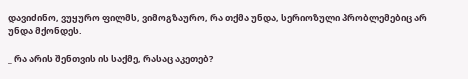დავიძინო, ვუყურო ფილმს, ვიმოგზაურო, რა თქმა უნდა, სერიოზული პრობლემებიც არ უნდა მქონდეს.

_ რა არის შენთვის ის საქმე, რასაც აკეთებ?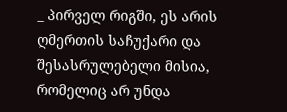_ პირველ რიგში, ეს არის ღმერთის საჩუქარი და შესასრულებელი მისია, რომელიც არ უნდა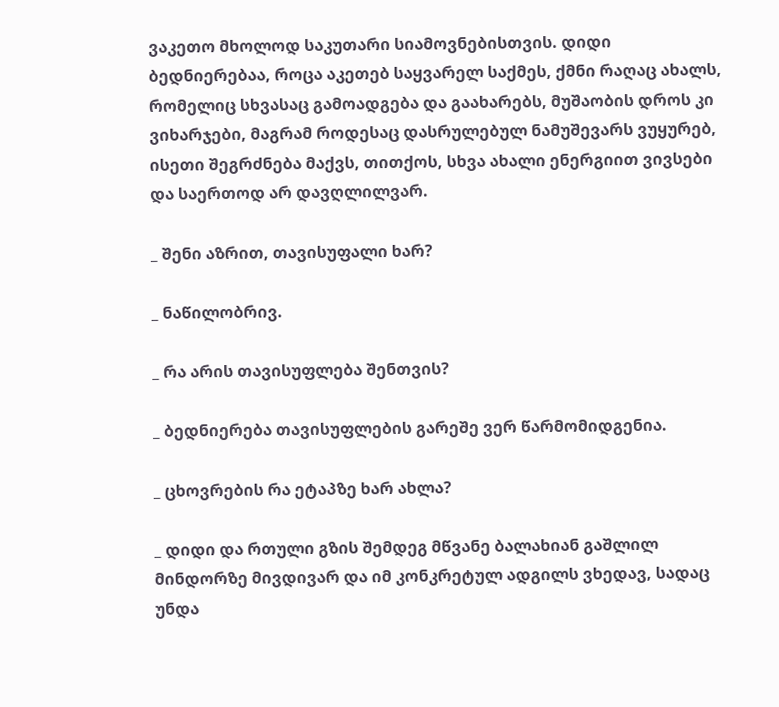ვაკეთო მხოლოდ საკუთარი სიამოვნებისთვის. დიდი ბედნიერებაა, როცა აკეთებ საყვარელ საქმეს, ქმნი რაღაც ახალს, რომელიც სხვასაც გამოადგება და გაახარებს, მუშაობის დროს კი ვიხარჯები, მაგრამ როდესაც დასრულებულ ნამუშევარს ვუყურებ, ისეთი შეგრძნება მაქვს, თითქოს, სხვა ახალი ენერგიით ვივსები და საერთოდ არ დავღლილვარ.

_ შენი აზრით, თავისუფალი ხარ?

_ ნაწილობრივ.

_ რა არის თავისუფლება შენთვის?

_ ბედნიერება თავისუფლების გარეშე ვერ წარმომიდგენია.

_ ცხოვრების რა ეტაპზე ხარ ახლა?

_ დიდი და რთული გზის შემდეგ მწვანე ბალახიან გაშლილ მინდორზე მივდივარ და იმ კონკრეტულ ადგილს ვხედავ, სადაც უნდა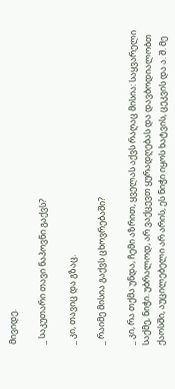მივიდე.

_ საკუთარი თავი ნაპოვნი გაქვს?

_ კი, თავიც და გზაც.

_ რაიმე მისია გაქვს ცხოვრებაში?

_ კი, რა თქმა უნდა, ჩემი აზრით, ყველას აქვს რაღაც მისია: საყვარელი საქმე, ნიჭი. უბრალოდ, არ ვაქცევთ ყურადღებას და დავბოდიალობთ ქაოსში, აუცილებელი არ არის, ეს ნიჭი იყოს ხატვის, ცეკვის და ა. შ. მე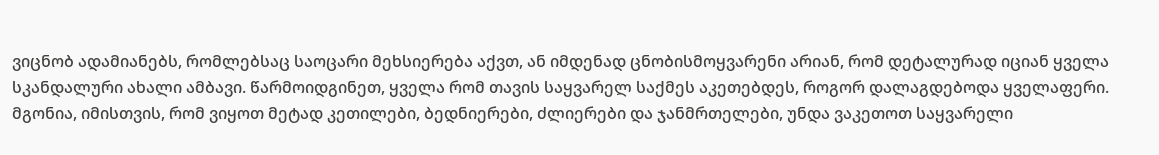ვიცნობ ადამიანებს, რომლებსაც საოცარი მეხსიერება აქვთ, ან იმდენად ცნობისმოყვარენი არიან, რომ დეტალურად იციან ყველა სკანდალური ახალი ამბავი. წარმოიდგინეთ, ყველა რომ თავის საყვარელ საქმეს აკეთებდეს, როგორ დალაგდებოდა ყველაფერი. მგონია, იმისთვის, რომ ვიყოთ მეტად კეთილები, ბედნიერები, ძლიერები და ჯანმრთელები, უნდა ვაკეთოთ საყვარელი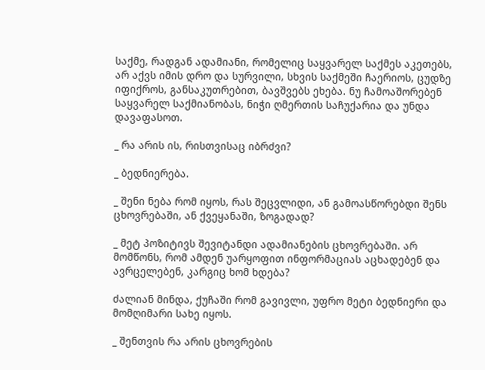საქმე, რადგან ადამიანი, რომელიც საყვარელ საქმეს აკეთებს, არ აქვს იმის დრო და სურვილი, სხვის საქმეში ჩაერიოს, ცუდზე იფიქროს, განსაკუთრებით, ბავშვებს ეხება. ნუ ჩამოაშორებენ საყვარელ საქმიანობას, ნიჭი ღმერთის საჩუქარია და უნდა დავაფასოთ.

_ რა არის ის, რისთვისაც იბრძვი?

_ ბედნიერება.

_ შენი ნება რომ იყოს, რას შეცვლიდი, ან გამოასწორებდი შენს ცხოვრებაში, ან ქვეყანაში, ზოგადად?

_ მეტ პოზიტივს შევიტანდი ადამიანების ცხოვრებაში. არ მომწონს, რომ ამდენ უარყოფით ინფორმაციას აცხადებენ და ავრცელებენ, კარგიც ხომ ხდება?

ძალიან მინდა, ქუჩაში რომ გავივლი, უფრო მეტი ბედნიერი და მომღიმარი სახე იყოს.

_ შენთვის რა არის ცხოვრების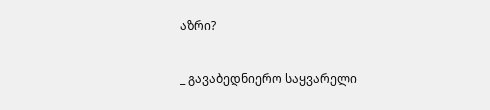აზრი?

_ გავაბედნიერო საყვარელი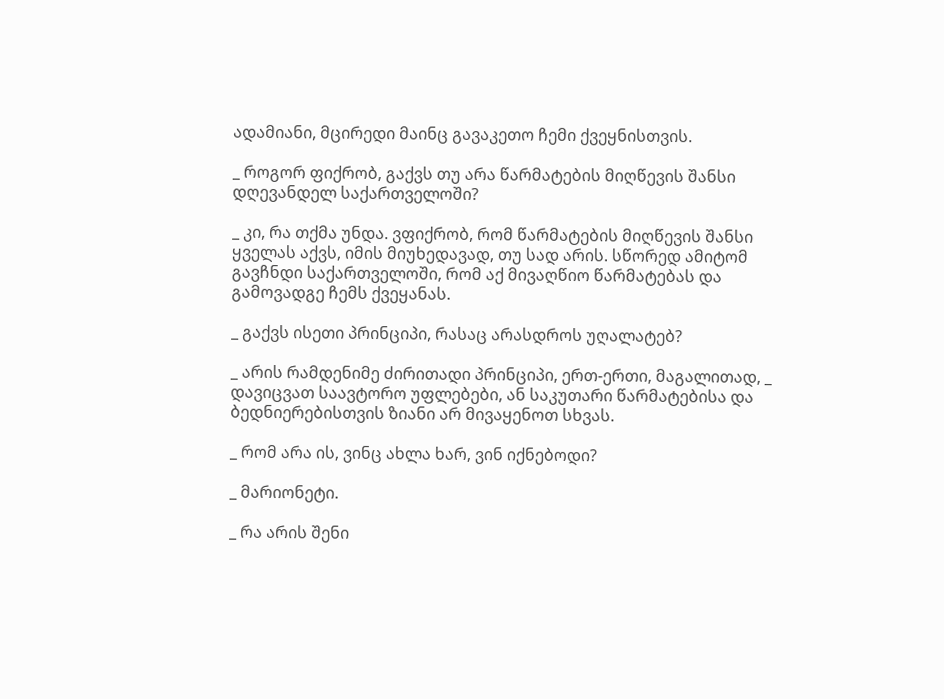ადამიანი, მცირედი მაინც გავაკეთო ჩემი ქვეყნისთვის.

_ როგორ ფიქრობ, გაქვს თუ არა წარმატების მიღწევის შანსი დღევანდელ საქართველოში?

_ კი, რა თქმა უნდა. ვფიქრობ, რომ წარმატების მიღწევის შანსი ყველას აქვს, იმის მიუხედავად, თუ სად არის. სწორედ ამიტომ გავჩნდი საქართველოში, რომ აქ მივაღწიო წარმატებას და გამოვადგე ჩემს ქვეყანას.

_ გაქვს ისეთი პრინციპი, რასაც არასდროს უღალატებ?

_ არის რამდენიმე ძირითადი პრინციპი, ერთ-ერთი, მაგალითად, _ დავიცვათ საავტორო უფლებები, ან საკუთარი წარმატებისა და ბედნიერებისთვის ზიანი არ მივაყენოთ სხვას.

_ რომ არა ის, ვინც ახლა ხარ, ვინ იქნებოდი?

_ მარიონეტი.

_ რა არის შენი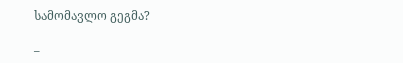სამომავლო გეგმა?

_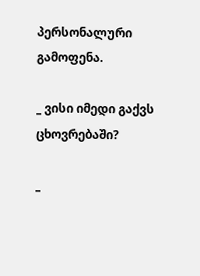პერსონალური გამოფენა.

_ ვისი იმედი გაქვს ცხოვრებაში?

_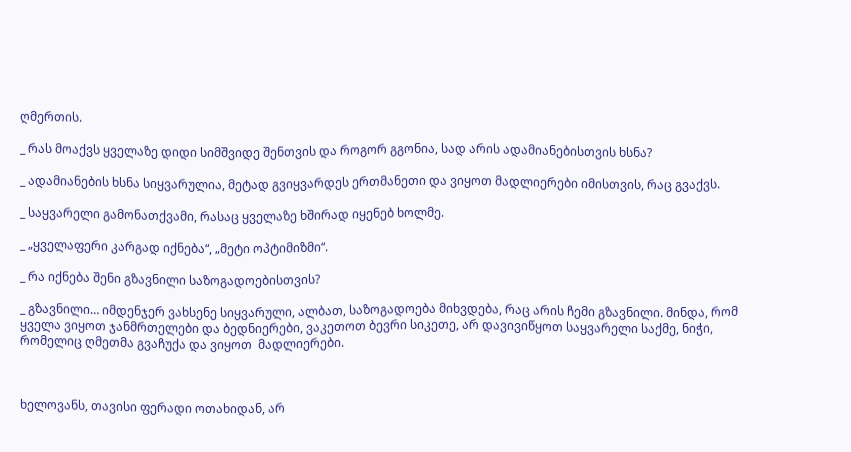ღმერთის.

_ რას მოაქვს ყველაზე დიდი სიმშვიდე შენთვის და როგორ გგონია, სად არის ადამიანებისთვის ხსნა?

_ ადამიანების ხსნა სიყვარულია, მეტად გვიყვარდეს ერთმანეთი და ვიყოთ მადლიერები იმისთვის, რაც გვაქვს.

_ საყვარელი გამონათქვამი, რასაც ყველაზე ხშირად იყენებ ხოლმე.

_ „ყველაფერი კარგად იქნება“, „მეტი ოპტიმიზმი“.

_ რა იქნება შენი გზავნილი საზოგადოებისთვის?

_ გზავნილი… იმდენჯერ ვახსენე სიყვარული, ალბათ, საზოგადოება მიხვდება, რაც არის ჩემი გზავნილი. მინდა, რომ ყველა ვიყოთ ჯანმრთელები და ბედნიერები, ვაკეთოთ ბევრი სიკეთე, არ დავივიწყოთ საყვარელი საქმე, ნიჭი, რომელიც ღმეთმა გვაჩუქა და ვიყოთ  მადლიერები.



ხელოვანს, თავისი ფერადი ოთახიდან, არ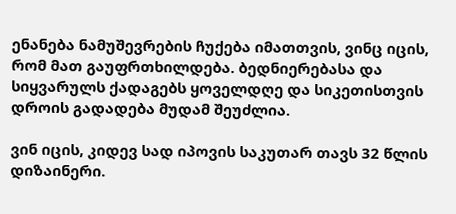ენანება ნამუშევრების ჩუქება იმათთვის, ვინც იცის, რომ მათ გაუფრთხილდება. ბედნიერებასა და სიყვარულს ქადაგებს ყოველდღე და სიკეთისთვის დროის გადადება მუდამ შეუძლია.

ვინ იცის, კიდევ სად იპოვის საკუთარ თავს 32 წლის დიზაინერი.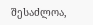შესაძლოა,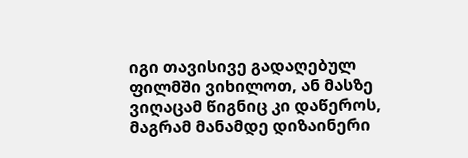იგი თავისივე გადაღებულ ფილმში ვიხილოთ, ან მასზე ვიღაცამ წიგნიც კი დაწეროს, მაგრამ მანამდე დიზაინერი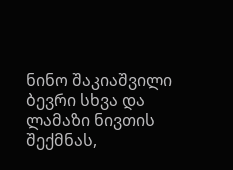ნინო შაკიაშვილი ბევრი სხვა და ლამაზი ნივთის შექმნას,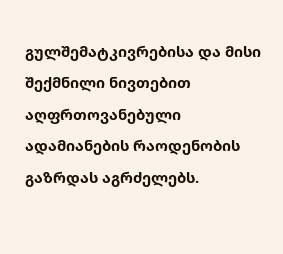გულშემატკივრებისა და მისი შექმნილი ნივთებით აღფრთოვანებული ადამიანების რაოდენობის გაზრდას აგრძელებს.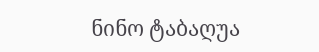ნინო ტაბაღუა